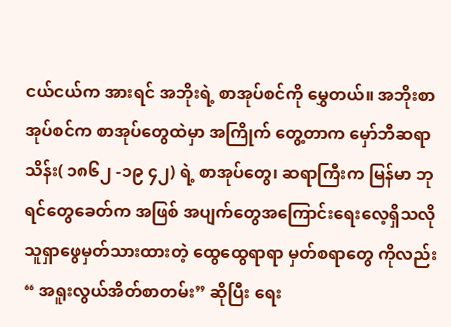ငယ်ငယ်က အားရင် အဘိုးရဲ့ စာအုပ်စင်ကို မွှေတယ်။ အဘိုးစာအုပ်စင်က စာအုပ်တွေထဲမှာ အကြိုက် တွေ့တာက မှော်ဘီဆရာသိန်း( ၁၈၆၂ -၁၉ ၄၂) ရဲ့ စာအုပ်တွေ၊ ဆရာကြီးက မြန်မာ ဘုရင်တွေခေတ်က အဖြစ် အပျက်တွေအကြောင်းရေးလေ့ရှိသလို သူရှာဖွေမှတ်သားထားတဲ့ ထွေထွေရာရာ မှတ်စရာတွေ ကိုလည်း “ အရူးလွယ်အိတ်စာတမ်း” ဆိုပြီး ရေး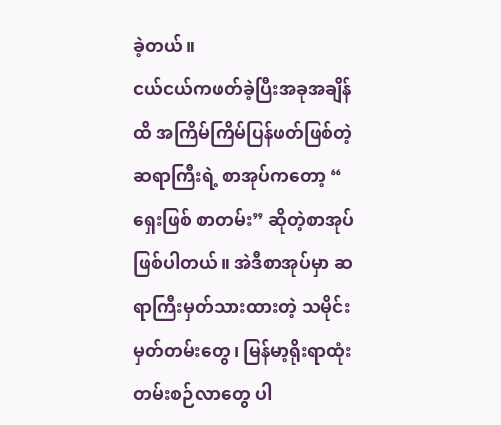ခဲ့တယ်။
ငယ်ငယ်ကဖတ်ခဲ့ပြီးအခုအချိန်ထိ အကြိမ်ကြိမ်ပြန်ဖတ်ဖြစ်တဲ့ဆရာကြီးရဲ့ စာအုပ်ကတော့ “ ရှေးဖြစ် စာတမ်း” ဆိုတဲ့စာအုပ်ဖြစ်ပါတယ်။ အဲဒီစာအုပ်မှာ ဆရာကြီးမှတ်သားထားတဲ့ သမိုင်းမှတ်တမ်းတွေ၊ မြန်မာ့ရိုးရာထုံးတမ်းစဉ်လာတွေ ပါ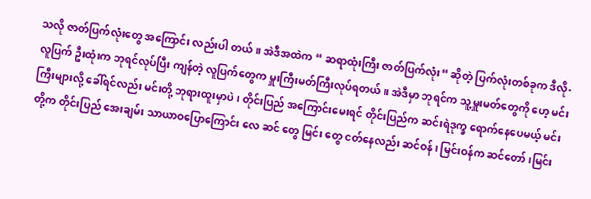သလို ဇာတ်ပြက်လုံးတွေ အကြောင်း လည်းပါ တယ်။ အဲဒီအထဲက “ ဆရာထုံးကြီး ဇာတ်ပြက်လုံး“ ဆိုတဲ့ ပြက်လုံးတစ်ခုက ဒီလို-
လူပြက် ဦးထုံးက ဘုရင်လုပ်ပြီး ကျန်တဲ့ လူပြက်တွေက မှူးကြီးမတ်ကြီးလုပ်ရတယ်။ အဲဒီမှာ ဘုရင်က သူ့မှူးမတ်တွေကို ဟေ့ မင်းကြီးများလို့ ခေါ်ရင်လည်း မင်းတို့ ဘုရားထူးမှာပဲ၊ တိုင်းပြည် အကြောင်းမေးရင် တိုင်းပြည်က ဆင်းရဲဒုက္ခ ရောက်နေပေမယ့် မင်းတို့က တိုင်းပြည် အေးချမ်း သာယာဝပြောကြောင်း လေ ဆင် တွေ မြင်း တွေ ငတ်နေလည်း ဆင်ဝန်၊ မြင်းဝန်က ဆင်တော်၊မြင်း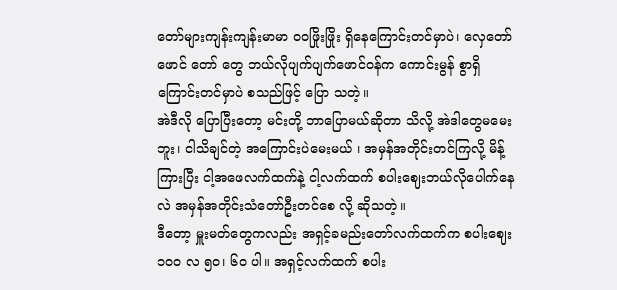တော်များကျန်းကျန်းမာမာ ၀၀ဖြိုးဖြိုး ရှိနေကြောင်းတင်မှာပဲ၊ လှေတော် ဖောင် တော် တွေ ဘယ်လိုပျက်ပျက်ဖောင်ဝန်က ကောင်းမွန် စွာရှိကြောင်းတင်မှာပဲ စသည်ဖြင့် ပြော သတဲ့။
အဲဒီလို ပြောပြီးတော့ မင်းတို့ ဘာပြောမယ်ဆိုတာ သိလို့ အဲဒါတွေမမေးဘူး၊ ငါသိချင်တဲ့ အကြောင်းပဲမေးမယ် ၊ အမှန်အတိုင်းတင်ကြလို့ မိန့်ကြားပြီး ငါ့အဖေလက်ထက်နဲ့ ငါ့လက်ထက် စပါးဈေးဘယ်လိုပေါက်နေလဲ အမှန်အတိုင်းသံတော်ဦးတင်စေ လို့ ဆိုသတဲ့။
ဒီတော့ မှူးမတ်တွေကလည်း အရှင့်ခမည်းတော်လက်ထက်က စပါးဈေး ၁၀၀ လ ၅၀၊ ၆၀ ပါ။ အရှင့်လက်ထက် စပါး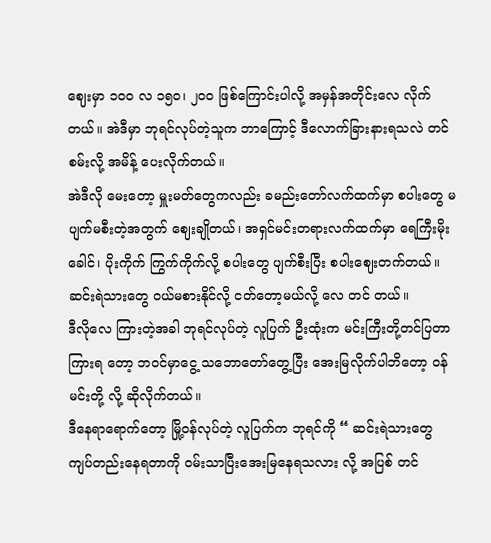ဈေးမှာ ၁၀၀ လ ၁၅၀၊ ၂၀၀ ဖြစ်ကြောင်းပါလို့ အမှန်အတိုင်းလေ လိုက်တယ်။ အဲဒီမှာ ဘုရင်လုပ်တဲ့သူက ဘာကြောင့် ဒီလောက်ခြားနားရသလဲ တင်စမ်းလို့ အမိန့် ပေးလိုက်တယ်။
အဲဒီလို မေးတော့ မှူးမတ်တွေကလည်း ခမည်းတော်လက်ထက်မှာ စပါးတွေ မပျက်မစီးတဲ့အတွက် ဈေးချိုတယ်၊ အရှင်မင်းတရားလက်ထက်မှာ ရေကြီးမိုးခေါင်၊ ပိုးကိုက် ကြွက်ကိုက်လို့ စပါးတွေ ပျက်စီးပြီး စပါးဈေးတက်တယ်။ ဆင်းရဲသားတွေ ဝယ်မစားနိုင်လို့ ငတ်တော့မယ်လို့ လေ တင် တယ်။
ဒီလိုလေ ကြားတဲ့အခါ ဘုရင်လုပ်တဲ့ လူပြက် ဦးထုံးက မင်းကြီးတို့တင်ပြတာ ကြားရ တော့ ဘဝင်မှာငွေ့ သဘောတော်တွေ့ပြီး အေးမြလိုက်ပါဘိတော့ ဝန်မင်းတို့ လို့ ဆိုလိုက်တယ်။
ဒီနေရာရောက်တော့ မြို့ဝန်လုပ်တဲ့ လူပြက်က ဘုရင်ကို “ ဆင်းရဲသားတွေ ကျပ်တည်းနေရတာကို ဝမ်းသာပြီးအေးမြနေရသလား လို့ အပြစ် တင်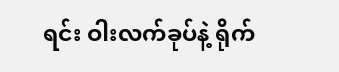ရင်း ဝါးလက်ခုပ်နဲ့ ရိုက်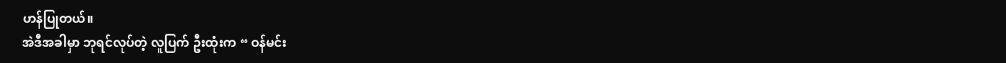ဟန်ပြုတယ်။
အဲဒီအခါမှာ ဘုရင်လုပ်တဲ့ လူပြက် ဦးထုံးက “ ဝန်မင်း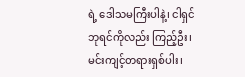ရဲ့ ဒေါသမကြီးပါနဲ့၊ ငါရှင်ဘုရင်ကိုလည်း ကြည့်ဦး၊ မင်းကျင့်တရားရှစ်ပါး၊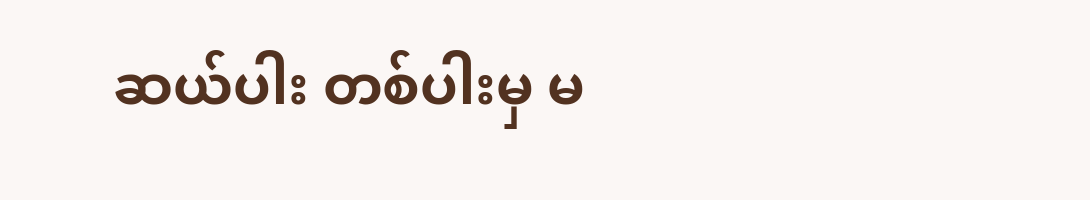ဆယ်ပါး တစ်ပါးမှ မ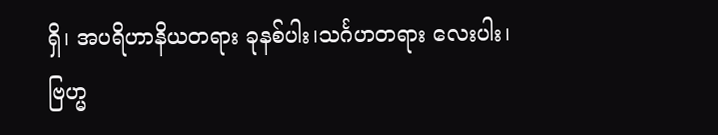ရှိ၊ အပရိဟာနိယတရား ခုနစ်ပါး၊သင်္ဂဟတရား လေးပါး၊ ဗြဟ္မ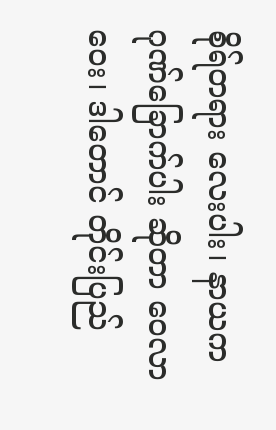စိုရ်တရား လေးပါး၊ နာယကဂုဏ်ခြောက်ပါး ဆိုတာ ဝေလာဝေး၊ ဒါတောင် တိုင်းပြည်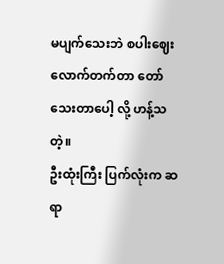မပျက်သေးဘဲ စပါးဈေးလောက်တက်တာ တော်သေးတာပေါ့ လို့ ဟန့်သတဲ့။
ဦးထုံးကြီး ပြက်လုံးက ဆရာ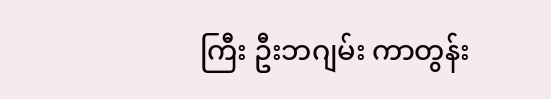ကြီး ဦးဘဂျမ်း ကာတွန်း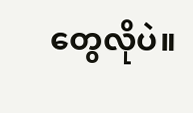တွေလိုပဲ။